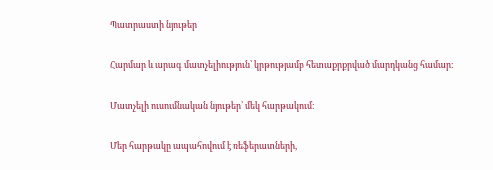Պատրաստի նյութեր

Հարմար և արագ մատչելիություն՝ կրթությամբ հետաքրքրված մարդկանց համար։

Մատչելի ուսումնական նյութեր՝ մեկ հարթակում։

Մեր հարթակը ապահովում է ռեֆերատների,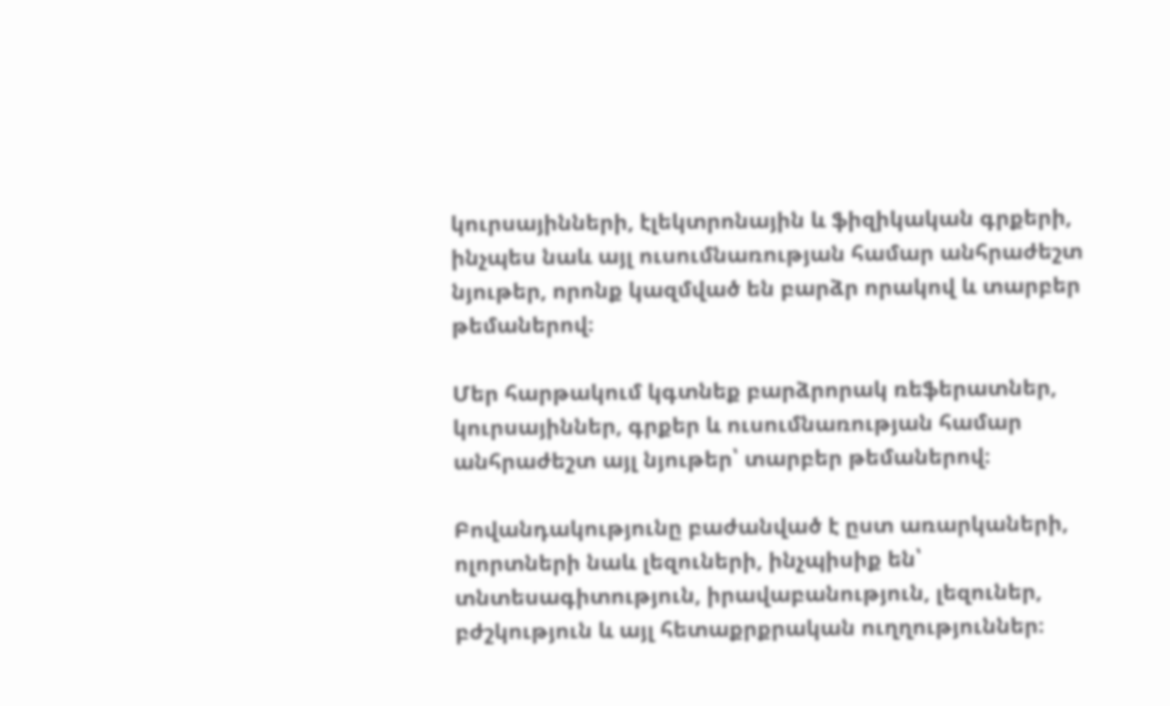կուրսայինների, էլեկտրոնային և ֆիզիկական գրքերի, ինչպես նաև այլ ուսումնառության համար անհրաժեշտ նյութեր, որոնք կազմված են բարձր որակով և տարբեր թեմաներով։

Մեր հարթակում կգտնեք բարձրորակ ռեֆերատներ, կուրսայիններ, գրքեր և ուսումնառության համար անհրաժեշտ այլ նյութեր՝ տարբեր թեմաներով։

Բովանդակությունը բաժանված է ըստ առարկաների, ոլորտների նաև լեզուների, ինչպիսիք են՝ տնտեսագիտություն, իրավաբանություն, լեզուներ, բժշկություն և այլ հետաքրքրական ուղղություններ։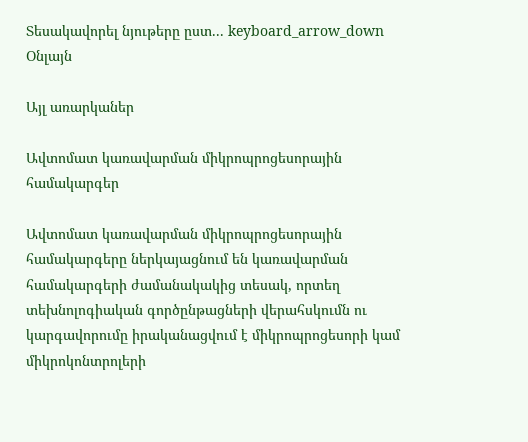Տեսակավորել նյութերը ըստ... keyboard_arrow_down
Օնլայն

Այլ առարկաներ

Ավտոմատ կառավարման միկրոպրոցեսորային համակարգեր

Ավտոմատ կառավարման միկրոպրոցեսորային համակարգերը ներկայացնում են կառավարման համակարգերի ժամանակակից տեսակ, որտեղ տեխնոլոգիական գործընթացների վերահսկումն ու կարգավորումը իրականացվում է միկրոպրոցեսորի կամ միկրոկոնտրոլերի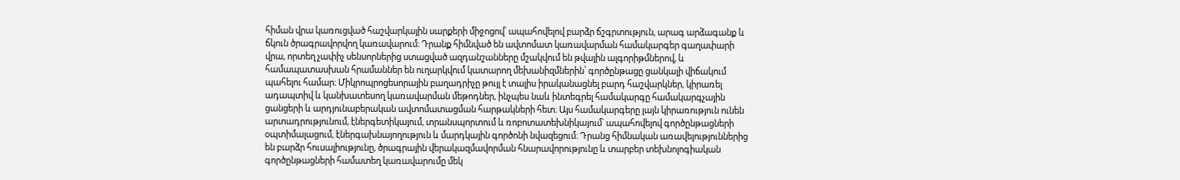հիման վրա կառուցված հաշվարկային սարքերի միջոցով՝ ապահովելով բարձր ճշգրտություն, արագ արձագանք և ճկուն ծրագրավորվող կառավարում։ Դրանք հիմնված են ավտոմատ կառավարման համակարգեր գաղափարի վրա, որտեղ չափիչ սենսորներից ստացված ազդանշանները մշակվում են թվային ալգորիթմներով, և համապատասխան հրամաններ են ուղարկվում կատարող մեխանիզմներին՝ գործընթացը ցանկալի վիճակում պահելու համար։ Միկրոպրոցեսորային բաղադրիչը թույլ է տալիս իրականացնել բարդ հաշվարկներ, կիրառել ադապտիվ և կանխատեսող կառավարման մեթոդներ, ինչպես նաև ինտեգրել համակարգը համակարգչային ցանցերի և արդյունաբերական ավտոմատացման հարթակների հետ։ Այս համակարգերը լայն կիրառություն ունեն արտադրությունում, էներգետիկայում, տրանսպորտում և ռոբոտատեխնիկայում՝ ապահովելով գործընթացների օպտիմալացում, էներգախնայողություն և մարդկային գործոնի նվազեցում։ Դրանց հիմնական առավելություններից են բարձր հուսալիությունը, ծրագրային վերակազմավորման հնարավորությունը և տարբեր տեխնոլոգիական գործընթացների համատեղ կառավարումը մեկ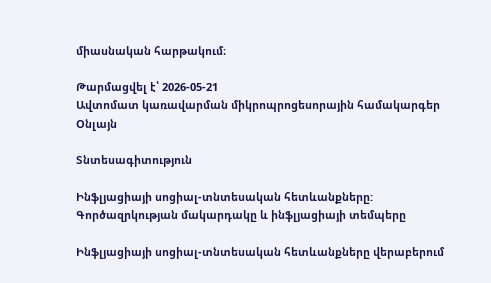միասնական հարթակում։

Թարմացվել է՝ 2026-05-21
Ավտոմատ կառավարման միկրոպրոցեսորային համակարգեր
Օնլայն

Տնտեսագիտություն

Ինֆլյացիայի սոցիալ-տնտեսական հետևանքները: Գործազրկության մակարդակը և ինֆլյացիայի տեմպերը

Ինֆլյացիայի սոցիալ-տնտեսական հետևանքները վերաբերում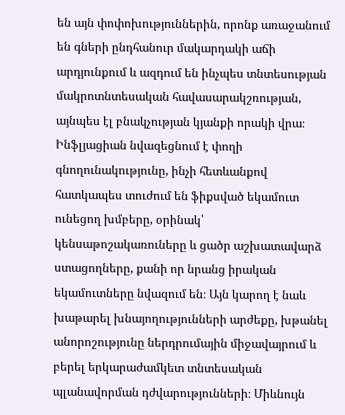են այն փոփոխություններին, որոնք առաջանում են գների ընդհանուր մակարդակի աճի արդյունքում և ազդում են ինչպես տնտեսության մակրոտնտեսական հավասարակշռության, այնպես էլ բնակչության կյանքի որակի վրա։ Ինֆլյացիան նվազեցնում է փողի գնողունակությունը, ինչի հետևանքով հատկապես տուժում են ֆիքսված եկամուտ ունեցող խմբերը, օրինակ՝ կենսաթոշակառուները և ցածր աշխատավարձ ստացողները, քանի որ նրանց իրական եկամուտները նվազում են։ Այն կարող է նաև խաթարել խնայողությունների արժեքը, խթանել անորոշությունը ներդրումային միջավայրում և բերել երկարաժամկետ տնտեսական պլանավորման դժվարությունների։ Միևնույն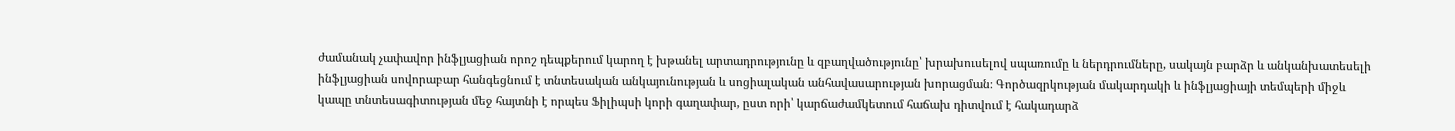ժամանակ չափավոր ինֆլյացիան որոշ դեպքերում կարող է խթանել արտադրությունը և զբաղվածությունը՝ խրախուսելով սպառումը և ներդրումները, սակայն բարձր և անկանխատեսելի ինֆլյացիան սովորաբար հանգեցնում է տնտեսական անկայունության և սոցիալական անհավասարության խորացման։ Գործազրկության մակարդակի և ինֆլյացիայի տեմպերի միջև կապը տնտեսագիտության մեջ հայտնի է որպես Ֆիլիպսի կորի գաղափար, ըստ որի՝ կարճաժամկետում հաճախ դիտվում է հակադարձ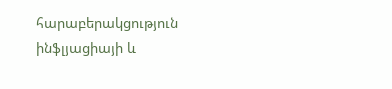հարաբերակցություն ինֆլյացիայի և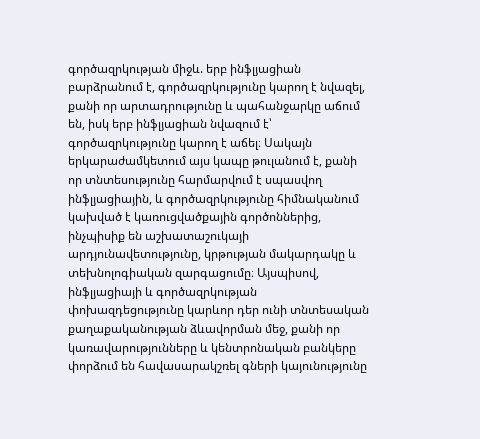գործազրկության միջև. երբ ինֆլյացիան բարձրանում է, գործազրկությունը կարող է նվազել, քանի որ արտադրությունը և պահանջարկը աճում են, իսկ երբ ինֆլյացիան նվազում է՝ գործազրկությունը կարող է աճել։ Սակայն երկարաժամկետում այս կապը թուլանում է, քանի որ տնտեսությունը հարմարվում է սպասվող ինֆլյացիային, և գործազրկությունը հիմնականում կախված է կառուցվածքային գործոններից, ինչպիսիք են աշխատաշուկայի արդյունավետությունը, կրթության մակարդակը և տեխնոլոգիական զարգացումը։ Այսպիսով, ինֆլյացիայի և գործազրկության փոխազդեցությունը կարևոր դեր ունի տնտեսական քաղաքականության ձևավորման մեջ, քանի որ կառավարությունները և կենտրոնական բանկերը փորձում են հավասարակշռել գների կայունությունը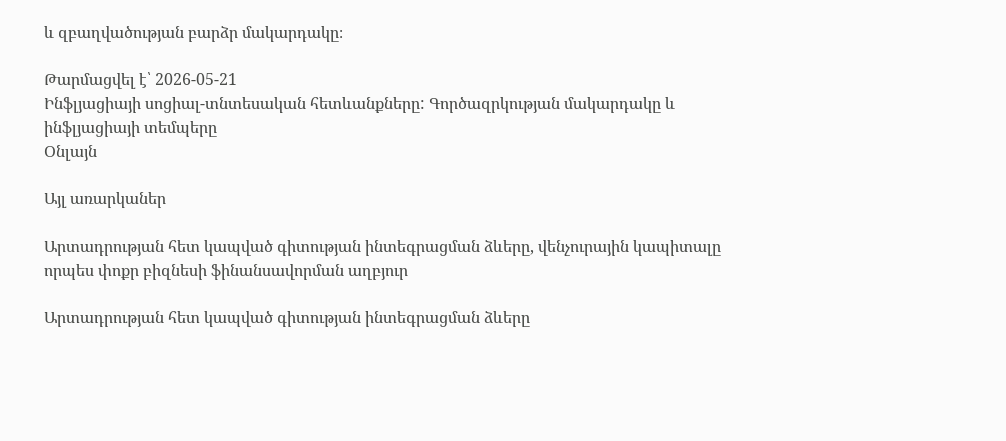և զբաղվածության բարձր մակարդակը։

Թարմացվել է՝ 2026-05-21
Ինֆլյացիայի սոցիալ-տնտեսական հետևանքները: Գործազրկության մակարդակը և ինֆլյացիայի տեմպերը
Օնլայն

Այլ առարկաներ

Արտադրության հետ կապված գիտության ինտեգրացման ձևերը, վենչուրային կապիտալը որպես փոքր բիզնեսի ֆինանսավորման աղբյուր

Արտադրության հետ կապված գիտության ինտեգրացման ձևերը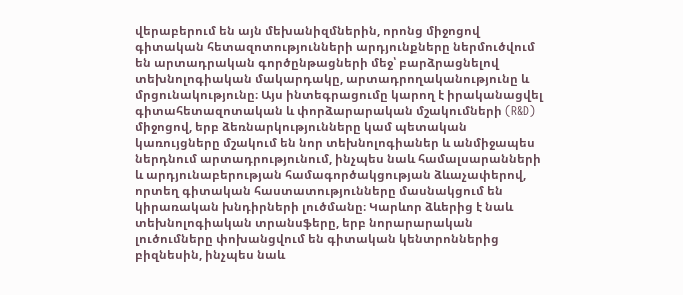վերաբերում են այն մեխանիզմներին, որոնց միջոցով գիտական հետազոտությունների արդյունքները ներմուծվում են արտադրական գործընթացների մեջ՝ բարձրացնելով տեխնոլոգիական մակարդակը, արտադրողականությունը և մրցունակությունը։ Այս ինտեգրացումը կարող է իրականացվել գիտահետազոտական և փորձարարական մշակումների (R&D) միջոցով, երբ ձեռնարկությունները կամ պետական կառույցները մշակում են նոր տեխնոլոգիաներ և անմիջապես ներդնում արտադրությունում, ինչպես նաև համալսարանների և արդյունաբերության համագործակցության ձևաչափերով, որտեղ գիտական հաստատությունները մասնակցում են կիրառական խնդիրների լուծմանը։ Կարևոր ձևերից է նաև տեխնոլոգիական տրանսֆերը, երբ նորարարական լուծումները փոխանցվում են գիտական կենտրոններից բիզնեսին, ինչպես նաև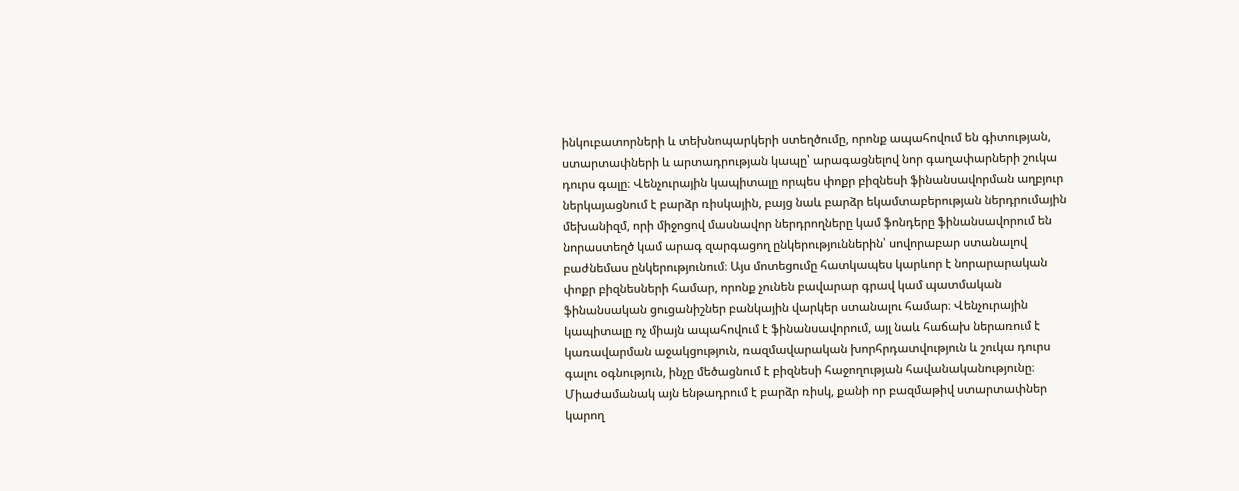ինկուբատորների և տեխնոպարկերի ստեղծումը, որոնք ապահովում են գիտության, ստարտափների և արտադրության կապը՝ արագացնելով նոր գաղափարների շուկա դուրս գալը։ Վենչուրային կապիտալը որպես փոքր բիզնեսի ֆինանսավորման աղբյուր ներկայացնում է բարձր ռիսկային, բայց նաև բարձր եկամտաբերության ներդրումային մեխանիզմ, որի միջոցով մասնավոր ներդրողները կամ ֆոնդերը ֆինանսավորում են նորաստեղծ կամ արագ զարգացող ընկերություններին՝ սովորաբար ստանալով բաժնեմաս ընկերությունում։ Այս մոտեցումը հատկապես կարևոր է նորարարական փոքր բիզնեսների համար, որոնք չունեն բավարար գրավ կամ պատմական ֆինանսական ցուցանիշներ բանկային վարկեր ստանալու համար։ Վենչուրային կապիտալը ոչ միայն ապահովում է ֆինանսավորում, այլ նաև հաճախ ներառում է կառավարման աջակցություն, ռազմավարական խորհրդատվություն և շուկա դուրս գալու օգնություն, ինչը մեծացնում է բիզնեսի հաջողության հավանականությունը։ Միաժամանակ այն ենթադրում է բարձր ռիսկ, քանի որ բազմաթիվ ստարտափներ կարող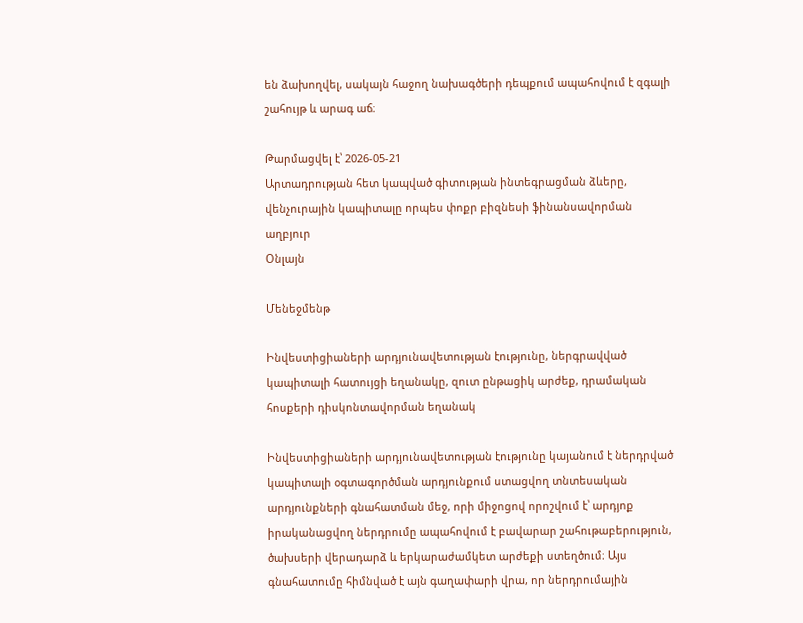են ձախողվել, սակայն հաջող նախագծերի դեպքում ապահովում է զգալի շահույթ և արագ աճ։

Թարմացվել է՝ 2026-05-21
Արտադրության հետ կապված գիտության ինտեգրացման ձևերը, վենչուրային կապիտալը որպես փոքր բիզնեսի ֆինանսավորման աղբյուր
Օնլայն

Մենեջմենթ

Ինվեստիցիաների արդյունավետության էությունը, ներգրավված կապիտալի հատույցի եղանակը, զուտ ընթացիկ արժեք, դրամական հոսքերի դիսկոնտավորման եղանակ

Ինվեստիցիաների արդյունավետության էությունը կայանում է ներդրված կապիտալի օգտագործման արդյունքում ստացվող տնտեսական արդյունքների գնահատման մեջ, որի միջոցով որոշվում է՝ արդյոք իրականացվող ներդրումը ապահովում է բավարար շահութաբերություն, ծախսերի վերադարձ և երկարաժամկետ արժեքի ստեղծում։ Այս գնահատումը հիմնված է այն գաղափարի վրա, որ ներդրումային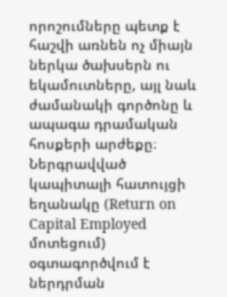որոշումները պետք է հաշվի առնեն ոչ միայն ներկա ծախսերն ու եկամուտները, այլ նաև ժամանակի գործոնը և ապագա դրամական հոսքերի արժեքը։ Ներգրավված կապիտալի հատույցի եղանակը (Return on Capital Employed մոտեցում) օգտագործվում է ներդրման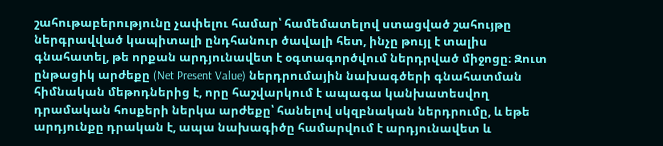շահութաբերությունը չափելու համար՝ համեմատելով ստացված շահույթը ներգրավված կապիտալի ընդհանուր ծավալի հետ, ինչը թույլ է տալիս գնահատել, թե որքան արդյունավետ է օգտագործվում ներդրված միջոցը։ Զուտ ընթացիկ արժեքը (Net Present Value) ներդրումային նախագծերի գնահատման հիմնական մեթոդներից է, որը հաշվարկում է ապագա կանխատեսվող դրամական հոսքերի ներկա արժեքը՝ հանելով սկզբնական ներդրումը, և եթե արդյունքը դրական է, ապա նախագիծը համարվում է արդյունավետ և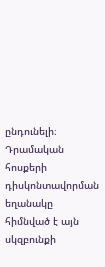ընդունելի։ Դրամական հոսքերի դիսկոնտավորման եղանակը հիմնված է այն սկզբունքի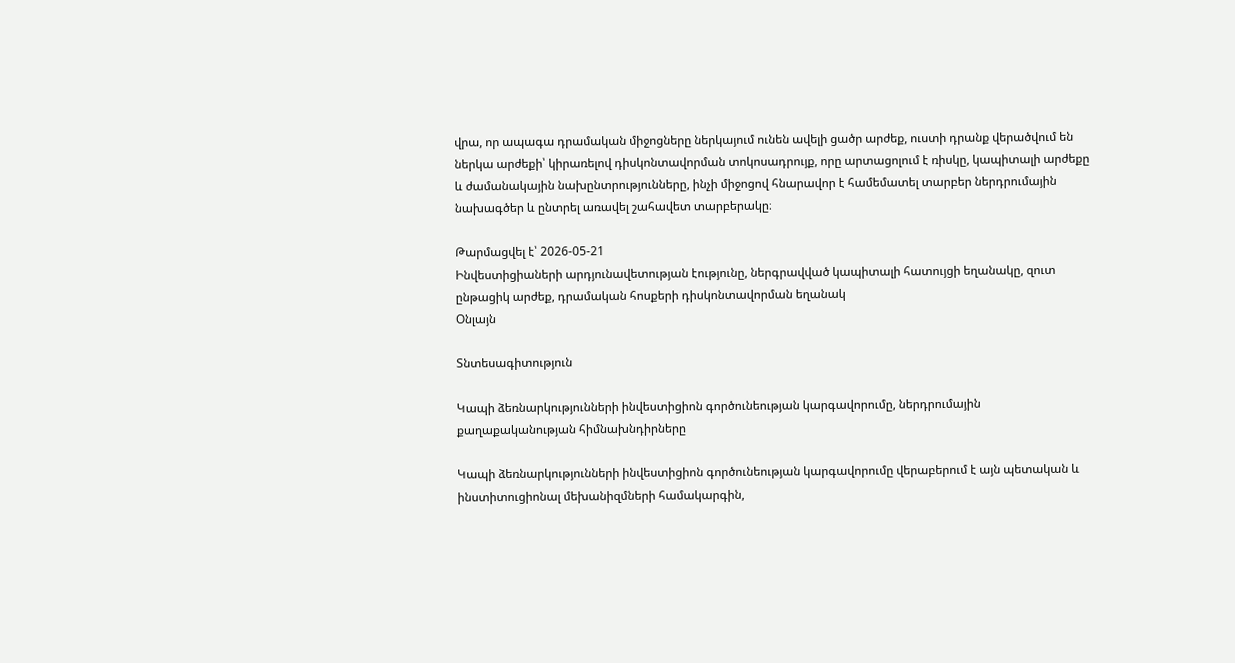վրա, որ ապագա դրամական միջոցները ներկայում ունեն ավելի ցածր արժեք, ուստի դրանք վերածվում են ներկա արժեքի՝ կիրառելով դիսկոնտավորման տոկոսադրույք, որը արտացոլում է ռիսկը, կապիտալի արժեքը և ժամանակային նախընտրությունները, ինչի միջոցով հնարավոր է համեմատել տարբեր ներդրումային նախագծեր և ընտրել առավել շահավետ տարբերակը։

Թարմացվել է՝ 2026-05-21
Ինվեստիցիաների արդյունավետության էությունը, ներգրավված կապիտալի հատույցի եղանակը, զուտ ընթացիկ արժեք, դրամական հոսքերի դիսկոնտավորման եղանակ
Օնլայն

Տնտեսագիտություն

Կապի ձեռնարկությունների ինվեստիցիոն գործունեության կարգավորումը, ներդրումային քաղաքականության հիմնախնդիրները

Կապի ձեռնարկությունների ինվեստիցիոն գործունեության կարգավորումը վերաբերում է այն պետական և ինստիտուցիոնալ մեխանիզմների համակարգին,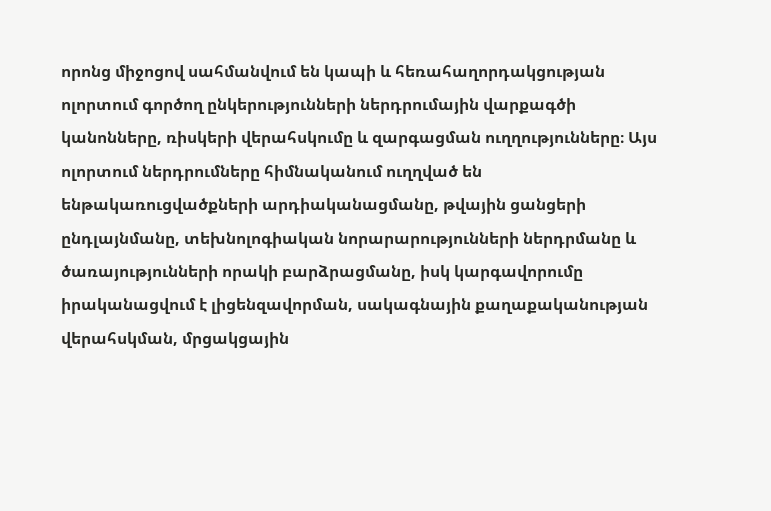որոնց միջոցով սահմանվում են կապի և հեռահաղորդակցության ոլորտում գործող ընկերությունների ներդրումային վարքագծի կանոնները, ռիսկերի վերահսկումը և զարգացման ուղղությունները։ Այս ոլորտում ներդրումները հիմնականում ուղղված են ենթակառուցվածքների արդիականացմանը, թվային ցանցերի ընդլայնմանը, տեխնոլոգիական նորարարությունների ներդրմանը և ծառայությունների որակի բարձրացմանը, իսկ կարգավորումը իրականացվում է լիցենզավորման, սակագնային քաղաքականության վերահսկման, մրցակցային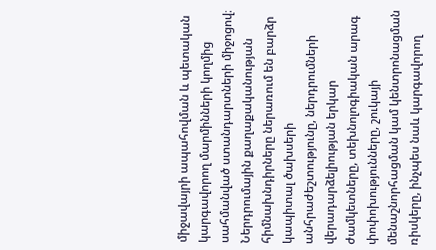միջավայրի ապահովման և պետական կարգավորող մարմինների կողմից սահմանված ստանդարտների միջոցով։ Ներդրումային քաղաքականության հիմնախնդիրները ներառում են բարձր կապիտալ ծախսերի անհրաժեշտությունը, ներդրումների վերադարձելիության երկար ժամկետները, տեխնոլոգիական արագ փոփոխությունները, շուկայի մենաշնորհացման կամ կենտրոնացման ռիսկերը, ինչպես նաև կարգավորող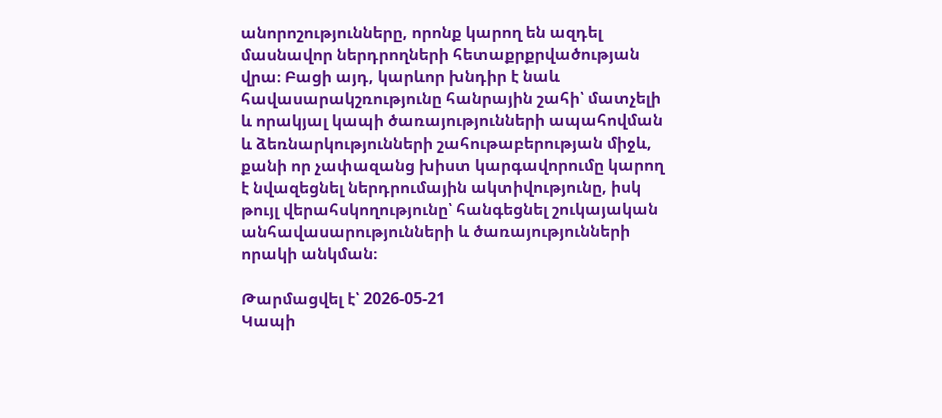անորոշությունները, որոնք կարող են ազդել մասնավոր ներդրողների հետաքրքրվածության վրա։ Բացի այդ, կարևոր խնդիր է նաև հավասարակշռությունը հանրային շահի՝ մատչելի և որակյալ կապի ծառայությունների ապահովման և ձեռնարկությունների շահութաբերության միջև, քանի որ չափազանց խիստ կարգավորումը կարող է նվազեցնել ներդրումային ակտիվությունը, իսկ թույլ վերահսկողությունը՝ հանգեցնել շուկայական անհավասարությունների և ծառայությունների որակի անկման։

Թարմացվել է՝ 2026-05-21
Կապի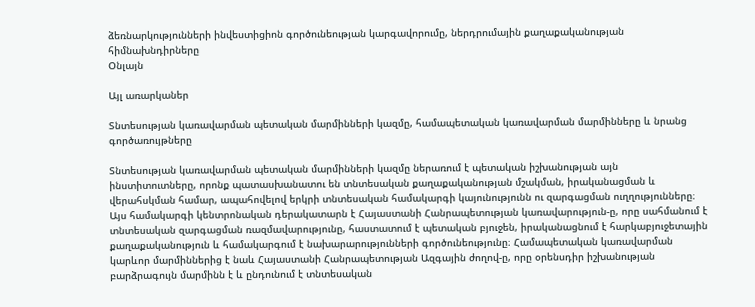ձեռնարկությունների ինվեստիցիոն գործունեության կարգավորումը, ներդրումային քաղաքականության հիմնախնդիրները
Օնլայն

Այլ առարկաներ

Տնտեսության կառավարման պետական մարմինների կազմը, համապետական կառավարման մարմինները և նրանց գործառույթները

Տնտեսության կառավարման պետական մարմինների կազմը ներառում է պետական իշխանության այն ինստիտուտները, որոնք պատասխանատու են տնտեսական քաղաքականության մշակման, իրականացման և վերահսկման համար, ապահովելով երկրի տնտեսական համակարգի կայունությունն ու զարգացման ուղղությունները։ Այս համակարգի կենտրոնական դերակատարն է Հայաստանի Հանրապետության կառավարություն-ը, որը սահմանում է տնտեսական զարգացման ռազմավարությունը, հաստատում է պետական բյուջեն, իրականացնում է հարկաբյուջետային քաղաքականություն և համակարգում է նախարարությունների գործունեությունը։ Համապետական կառավարման կարևոր մարմիններից է նաև Հայաստանի Հանրապետության Ազգային ժողով-ը, որը օրենսդիր իշխանության բարձրագույն մարմինն է և ընդունում է տնտեսական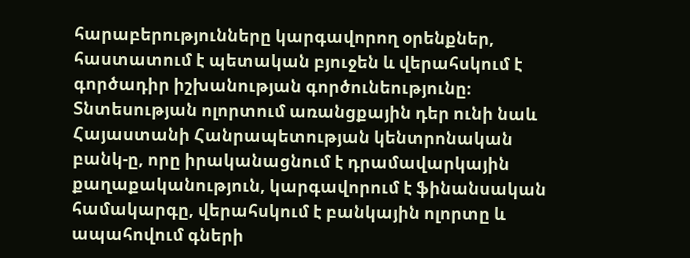հարաբերությունները կարգավորող օրենքներ, հաստատում է պետական բյուջեն և վերահսկում է գործադիր իշխանության գործունեությունը։ Տնտեսության ոլորտում առանցքային դեր ունի նաև Հայաստանի Հանրապետության կենտրոնական բանկ-ը, որը իրականացնում է դրամավարկային քաղաքականություն, կարգավորում է ֆինանսական համակարգը, վերահսկում է բանկային ոլորտը և ապահովում գների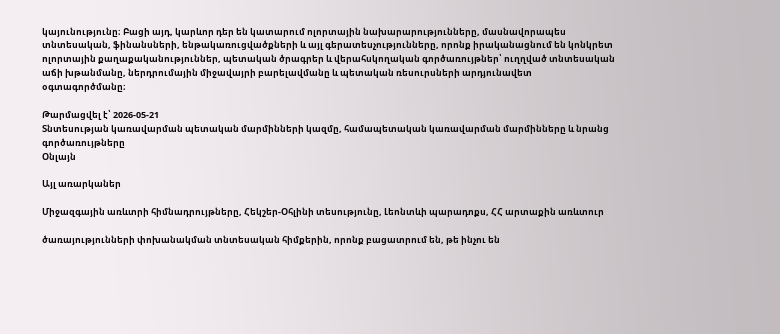կայունությունը։ Բացի այդ, կարևոր դեր են կատարում ոլորտային նախարարությունները, մասնավորապես տնտեսական, ֆինանսների, ենթակառուցվածքների և այլ գերատեսչությունները, որոնք իրականացնում են կոնկրետ ոլորտային քաղաքականություններ, պետական ծրագրեր և վերահսկողական գործառույթներ՝ ուղղված տնտեսական աճի խթանմանը, ներդրումային միջավայրի բարելավմանը և պետական ռեսուրսների արդյունավետ օգտագործմանը։

Թարմացվել է՝ 2026-05-21
Տնտեսության կառավարման պետական մարմինների կազմը, համապետական կառավարման մարմինները և նրանց գործառույթները
Օնլայն

Այլ առարկաներ

Միջազգային առևտրի հիմնադրույթները, Հեկշեր-Օհլինի տեսությունը, Լեոնտևի պարադոքս, ՀՀ արտաքին առևտուր

ծառայությունների փոխանակման տնտեսական հիմքերին, որոնք բացատրում են, թե ինչու են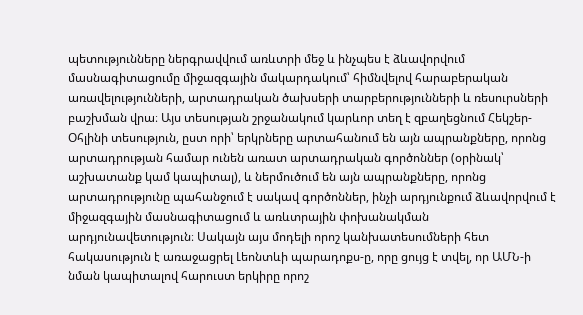պետությունները ներգրավվում առևտրի մեջ և ինչպես է ձևավորվում մասնագիտացումը միջազգային մակարդակում՝ հիմնվելով հարաբերական առավելությունների, արտադրական ծախսերի տարբերությունների և ռեսուրսների բաշխման վրա։ Այս տեսության շրջանակում կարևոր տեղ է զբաղեցնում Հեկշեր-Օհլինի տեսություն, ըստ որի՝ երկրները արտահանում են այն ապրանքները, որոնց արտադրության համար ունեն առատ արտադրական գործոններ (օրինակ՝ աշխատանք կամ կապիտալ), և ներմուծում են այն ապրանքները, որոնց արտադրությունը պահանջում է սակավ գործոններ, ինչի արդյունքում ձևավորվում է միջազգային մասնագիտացում և առևտրային փոխանակման արդյունավետություն։ Սակայն այս մոդելի որոշ կանխատեսումների հետ հակասություն է առաջացրել Լեոնտևի պարադոքս-ը, որը ցույց է տվել, որ ԱՄՆ-ի նման կապիտալով հարուստ երկիրը որոշ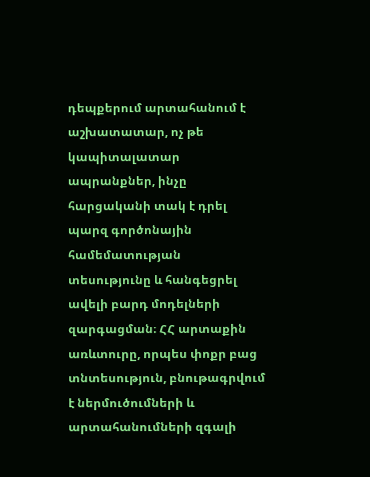դեպքերում արտահանում է աշխատատար, ոչ թե կապիտալատար ապրանքներ, ինչը հարցականի տակ է դրել պարզ գործոնային համեմատության տեսությունը և հանգեցրել ավելի բարդ մոդելների զարգացման։ ՀՀ արտաքին առևտուրը, որպես փոքր բաց տնտեսություն, բնութագրվում է ներմուծումների և արտահանումների զգալի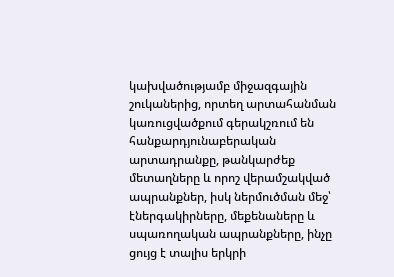կախվածությամբ միջազգային շուկաներից, որտեղ արտահանման կառուցվածքում գերակշռում են հանքարդյունաբերական արտադրանքը, թանկարժեք մետաղները և որոշ վերամշակված ապրանքներ, իսկ ներմուծման մեջ՝ էներգակիրները, մեքենաները և սպառողական ապրանքները, ինչը ցույց է տալիս երկրի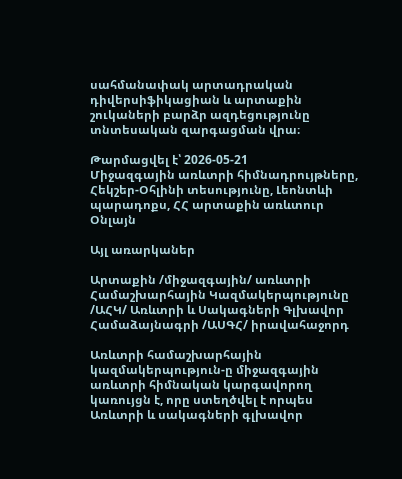սահմանափակ արտադրական դիվերսիֆիկացիան և արտաքին շուկաների բարձր ազդեցությունը տնտեսական զարգացման վրա։

Թարմացվել է՝ 2026-05-21
Միջազգային առևտրի հիմնադրույթները, Հեկշեր-Օհլինի տեսությունը, Լեոնտևի պարադոքս, ՀՀ արտաքին առևտուր
Օնլայն

Այլ առարկաներ

Արտաքին /միջազգային/ առևտրի Համաշխարհային Կազմակերպությունը /ԱՀԿ/ Առևտրի և Սակագների Գլխավոր Համաձայնագրի /ԱՍԳՀ/ իրավահաջորդ

Առևտրի համաշխարհային կազմակերպություն-ը միջազգային առևտրի հիմնական կարգավորող կառույցն է, որը ստեղծվել է որպես Առևտրի և սակագների գլխավոր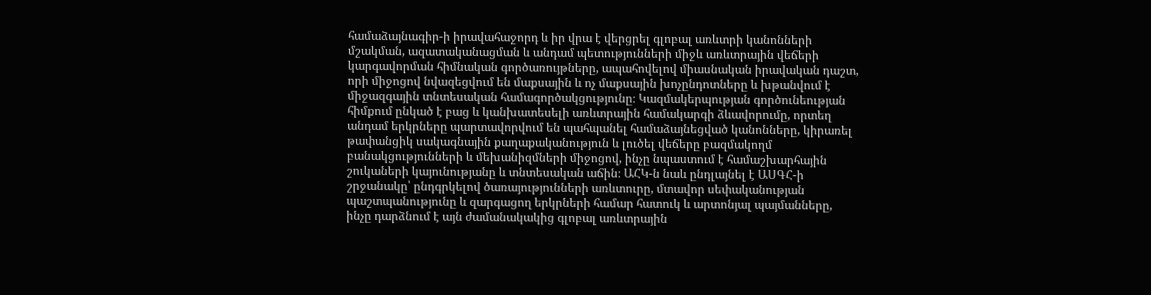համաձայնագիր-ի իրավահաջորդ և իր վրա է վերցրել գլոբալ առևտրի կանոնների մշակման, ազատականացման և անդամ պետությունների միջև առևտրային վեճերի կարգավորման հիմնական գործառույթները, ապահովելով միասնական իրավական դաշտ, որի միջոցով նվազեցվում են մաքսային և ոչ մաքսային խոչընդոտները և խթանվում է միջազգային տնտեսական համագործակցությունը։ Կազմակերպության գործունեության հիմքում ընկած է բաց և կանխատեսելի առևտրային համակարգի ձևավորումը, որտեղ անդամ երկրները պարտավորվում են պահպանել համաձայնեցված կանոնները, կիրառել թափանցիկ սակագնային քաղաքականություն և լուծել վեճերը բազմակողմ բանակցությունների և մեխանիզմների միջոցով, ինչը նպաստում է համաշխարհային շուկաների կայունությանը և տնտեսական աճին։ ԱՀԿ-ն նաև ընդլայնել է ԱՍԳՀ-ի շրջանակը՝ ընդգրկելով ծառայությունների առևտուրը, մտավոր սեփականության պաշտպանությունը և զարգացող երկրների համար հատուկ և արտոնյալ պայմանները, ինչը դարձնում է այն ժամանակակից գլոբալ առևտրային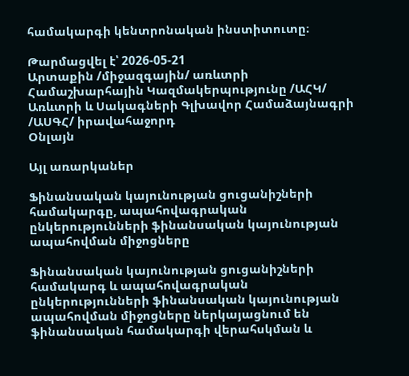համակարգի կենտրոնական ինստիտուտը։

Թարմացվել է՝ 2026-05-21
Արտաքին /միջազգային/ առևտրի Համաշխարհային Կազմակերպությունը /ԱՀԿ/ Առևտրի և Սակագների Գլխավոր Համաձայնագրի /ԱՍԳՀ/ իրավահաջորդ
Օնլայն

Այլ առարկաներ

Ֆինանսական կայունության ցուցանիշների համակարգը, ապահովագրական ընկերությունների ֆինանսական կայունության ապահովման միջոցները

Ֆինանսական կայունության ցուցանիշների համակարգ և ապահովագրական ընկերությունների ֆինանսական կայունության ապահովման միջոցները ներկայացնում են ֆինանսական համակարգի վերահսկման և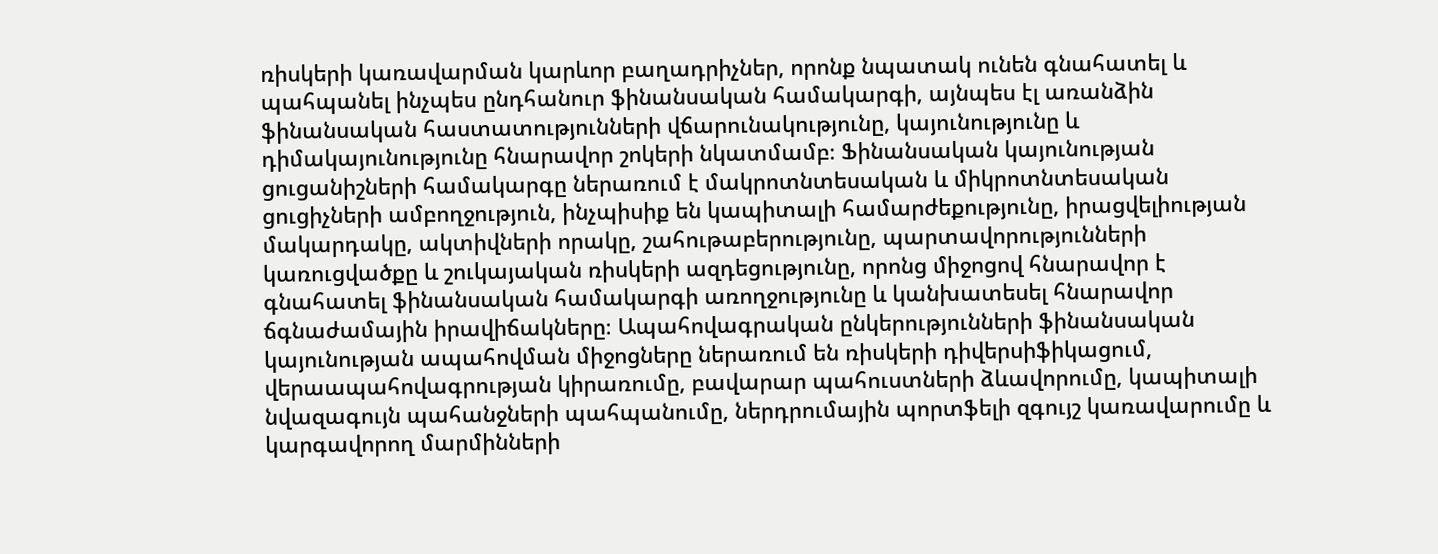ռիսկերի կառավարման կարևոր բաղադրիչներ, որոնք նպատակ ունեն գնահատել և պահպանել ինչպես ընդհանուր ֆինանսական համակարգի, այնպես էլ առանձին ֆինանսական հաստատությունների վճարունակությունը, կայունությունը և դիմակայունությունը հնարավոր շոկերի նկատմամբ։ Ֆինանսական կայունության ցուցանիշների համակարգը ներառում է մակրոտնտեսական և միկրոտնտեսական ցուցիչների ամբողջություն, ինչպիսիք են կապիտալի համարժեքությունը, իրացվելիության մակարդակը, ակտիվների որակը, շահութաբերությունը, պարտավորությունների կառուցվածքը և շուկայական ռիսկերի ազդեցությունը, որոնց միջոցով հնարավոր է գնահատել ֆինանսական համակարգի առողջությունը և կանխատեսել հնարավոր ճգնաժամային իրավիճակները։ Ապահովագրական ընկերությունների ֆինանսական կայունության ապահովման միջոցները ներառում են ռիսկերի դիվերսիֆիկացում, վերաապահովագրության կիրառումը, բավարար պահուստների ձևավորումը, կապիտալի նվազագույն պահանջների պահպանումը, ներդրումային պորտֆելի զգույշ կառավարումը և կարգավորող մարմինների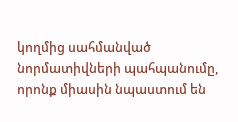կողմից սահմանված նորմատիվների պահպանումը, որոնք միասին նպաստում են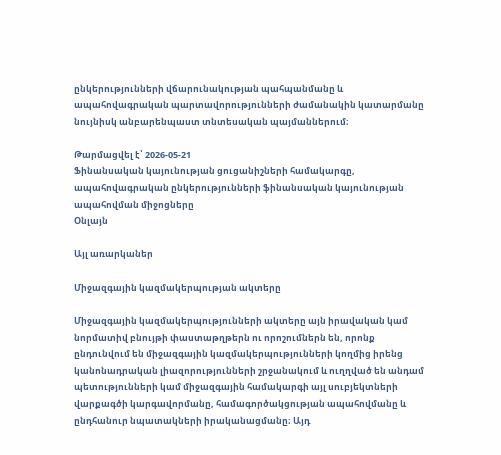ընկերությունների վճարունակության պահպանմանը և ապահովագրական պարտավորությունների ժամանակին կատարմանը նույնիսկ անբարենպաստ տնտեսական պայմաններում։

Թարմացվել է՝ 2026-05-21
Ֆինանսական կայունության ցուցանիշների համակարգը, ապահովագրական ընկերությունների ֆինանսական կայունության ապահովման միջոցները
Օնլայն

Այլ առարկաներ

Միջազգային կազմակերպության ակտերը

Միջազգային կազմակերպությունների ակտերը այն իրավական կամ նորմատիվ բնույթի փաստաթղթերն ու որոշումներն են, որոնք ընդունվում են միջազգային կազմակերպությունների կողմից իրենց կանոնադրական լիազորությունների շրջանակում և ուղղված են անդամ պետությունների կամ միջազգային համակարգի այլ սուբյեկտների վարքագծի կարգավորմանը, համագործակցության ապահովմանը և ընդհանուր նպատակների իրականացմանը։ Այդ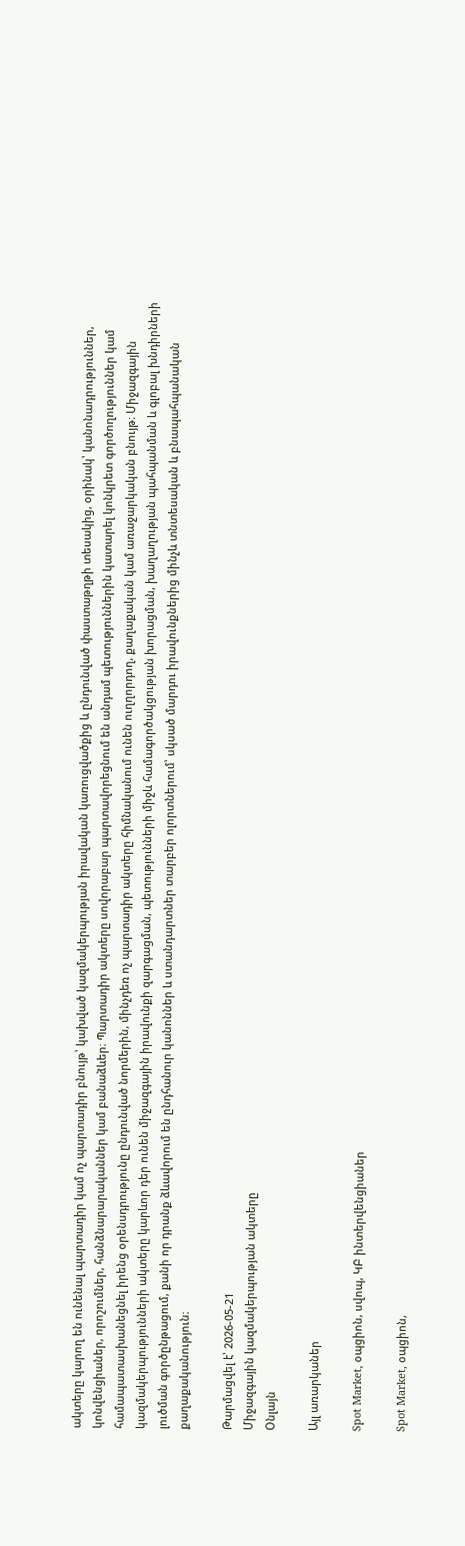ակտերը կարող են ունենալ պարտադիր կամ ոչ պարտադիր բնույթ՝ կախված կազմակերպության իրավական կառուցվածքից և ընդունված փաստաթղթի տեսակից, օրինակ՝ կանոնադրություններ, կոնվենցիաներ, որոշումներ, հանձնարարականներ կամ բանաձևեր։ Պարտադիր ակտերը սովորաբար պարտավորեցնում են անդամ պետություններին կատարել կոնկրետ գործողություններ կամ համապատասխանեցնել իրենց օրենսդրությունը ընդունված նորմերին, մինչդեռ ոչ պարտադիր ակտերը հիմնականում ունեն ուղղորդող, քաղաքական կամ առաջարկական բնույթ։ Միջազգային կազմակերպությունների ակտերը կարևոր դեր ունեն միջազգային իրավունքի զարգացման, պետությունների միջև համագործակցության խորացման, խաղաղության պահպանման և գլոբալ խնդիրների լուծման գործընթացում, քանի որ դրանք ձևավորում են ընդհանուր կանոններ և ստանդարտներ տարբեր ոլորտներում՝ սկսած մարդու իրավունքներից մինչև տնտեսական և բնապահպանական քաղաքականություն։

Թարմացվել է՝ 2026-05-21
Միջազգային կազմակերպության ակտերը
Օնլայն

Այլ առարկաներ

Spot Market, օպցիոն, սվոպ, ԿԲ ինտերվենցիաներ

Spot Market, օպցիոն,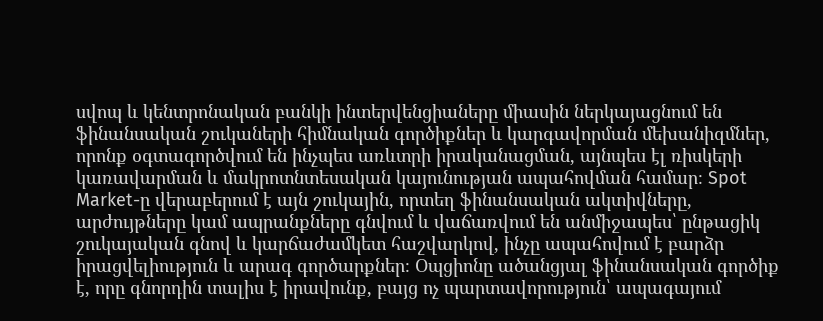սվոպ և կենտրոնական բանկի ինտերվենցիաները միասին ներկայացնում են ֆինանսական շուկաների հիմնական գործիքներ և կարգավորման մեխանիզմներ, որոնք օգտագործվում են ինչպես առևտրի իրականացման, այնպես էլ ռիսկերի կառավարման և մակրոտնտեսական կայունության ապահովման համար։ Spot Market-ը վերաբերում է այն շուկային, որտեղ ֆինանսական ակտիվները, արժույթները կամ ապրանքները գնվում և վաճառվում են անմիջապես՝ ընթացիկ շուկայական գնով և կարճաժամկետ հաշվարկով, ինչը ապահովում է բարձր իրացվելիություն և արագ գործարքներ։ Օպցիոնը ածանցյալ ֆինանսական գործիք է, որը գնորդին տալիս է իրավունք, բայց ոչ պարտավորություն՝ ապագայում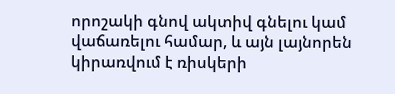որոշակի գնով ակտիվ գնելու կամ վաճառելու համար, և այն լայնորեն կիրառվում է ռիսկերի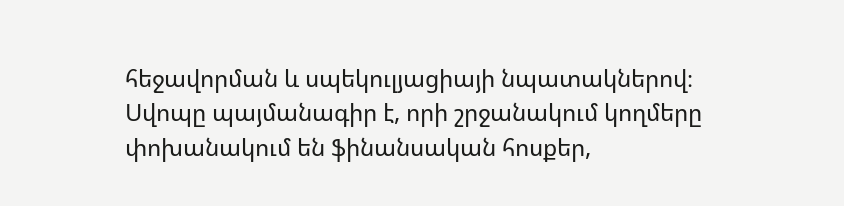հեջավորման և սպեկուլյացիայի նպատակներով։ Սվոպը պայմանագիր է, որի շրջանակում կողմերը փոխանակում են ֆինանսական հոսքեր,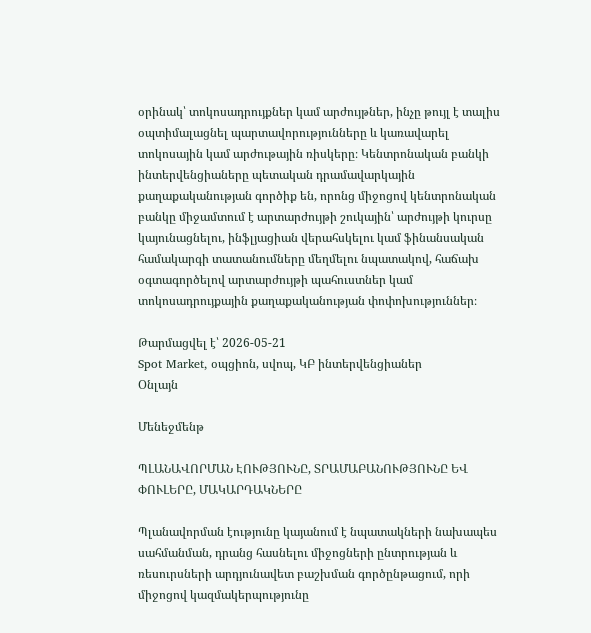օրինակ՝ տոկոսադրույքներ կամ արժույթներ, ինչը թույլ է տալիս օպտիմալացնել պարտավորությունները և կառավարել տոկոսային կամ արժութային ռիսկերը։ Կենտրոնական բանկի ինտերվենցիաները պետական դրամավարկային քաղաքականության գործիք են, որոնց միջոցով կենտրոնական բանկը միջամտում է արտարժույթի շուկային՝ արժույթի կուրսը կայունացնելու, ինֆլյացիան վերահսկելու կամ ֆինանսական համակարգի տատանումները մեղմելու նպատակով, հաճախ օգտագործելով արտարժույթի պահուստներ կամ տոկոսադրույքային քաղաքականության փոփոխություններ։

Թարմացվել է՝ 2026-05-21
Spot Market, օպցիոն, սվոպ, ԿԲ ինտերվենցիաներ
Օնլայն

Մենեջմենթ

ՊԼԱՆԱՎՈՐՄԱՆ ԷՈՒԹՅՈՒՆԸ, ՏՐԱՄԱԲԱՆՈՒԹՅՈՒՆԸ ԵՎ ՓՈՒԼԵՐԸ, ՄԱԿԱՐԴԱԿՆԵՐԸ

Պլանավորման էությունը կայանում է նպատակների նախապես սահմանման, դրանց հասնելու միջոցների ընտրության և ռեսուրսների արդյունավետ բաշխման գործընթացում, որի միջոցով կազմակերպությունը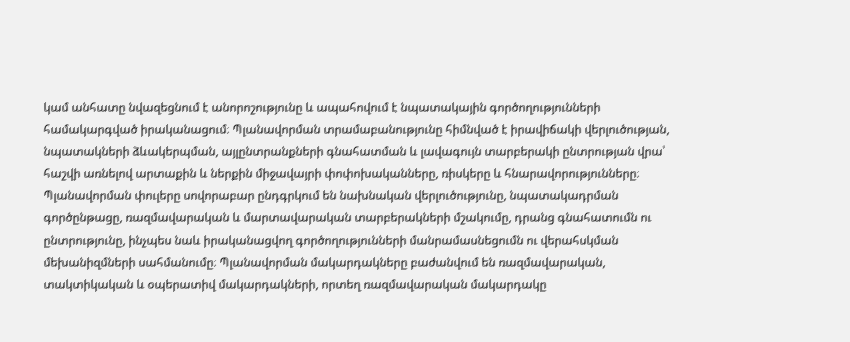կամ անհատը նվազեցնում է անորոշությունը և ապահովում է նպատակային գործողությունների համակարգված իրականացում։ Պլանավորման տրամաբանությունը հիմնված է իրավիճակի վերլուծության, նպատակների ձևակերպման, այլընտրանքների գնահատման և լավագույն տարբերակի ընտրության վրա՝ հաշվի առնելով արտաքին և ներքին միջավայրի փոփոխականները, ռիսկերը և հնարավորությունները։ Պլանավորման փուլերը սովորաբար ընդգրկում են նախնական վերլուծությունը, նպատակադրման գործընթացը, ռազմավարական և մարտավարական տարբերակների մշակումը, դրանց գնահատումն ու ընտրությունը, ինչպես նաև իրականացվող գործողությունների մանրամասնեցումն ու վերահսկման մեխանիզմների սահմանումը։ Պլանավորման մակարդակները բաժանվում են ռազմավարական, տակտիկական և օպերատիվ մակարդակների, որտեղ ռազմավարական մակարդակը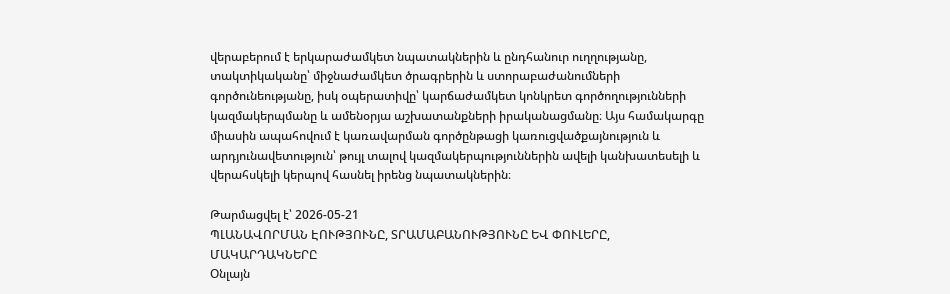վերաբերում է երկարաժամկետ նպատակներին և ընդհանուր ուղղությանը, տակտիկականը՝ միջնաժամկետ ծրագրերին և ստորաբաժանումների գործունեությանը, իսկ օպերատիվը՝ կարճաժամկետ կոնկրետ գործողությունների կազմակերպմանը և ամենօրյա աշխատանքների իրականացմանը։ Այս համակարգը միասին ապահովում է կառավարման գործընթացի կառուցվածքայնություն և արդյունավետություն՝ թույլ տալով կազմակերպություններին ավելի կանխատեսելի և վերահսկելի կերպով հասնել իրենց նպատակներին։

Թարմացվել է՝ 2026-05-21
ՊԼԱՆԱՎՈՐՄԱՆ ԷՈՒԹՅՈՒՆԸ, ՏՐԱՄԱԲԱՆՈՒԹՅՈՒՆԸ ԵՎ ՓՈՒԼԵՐԸ, ՄԱԿԱՐԴԱԿՆԵՐԸ
Օնլայն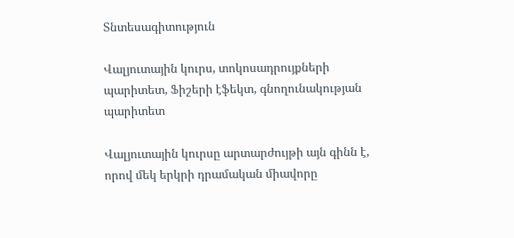Տնտեսագիտություն

Վալյուտային կուրս, տոկոսադրույքների պարիտետ, Ֆիշերի էֆեկտ, գնողունակության պարիտետ

Վալյուտային կուրսը արտարժույթի այն գինն է, որով մեկ երկրի դրամական միավորը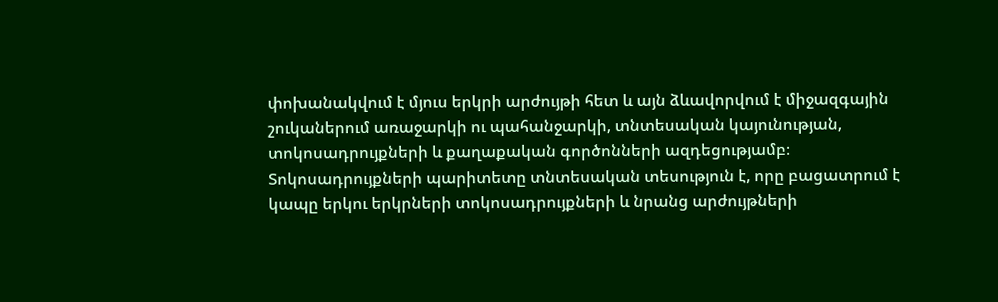փոխանակվում է մյուս երկրի արժույթի հետ և այն ձևավորվում է միջազգային շուկաներում առաջարկի ու պահանջարկի, տնտեսական կայունության, տոկոսադրույքների և քաղաքական գործոնների ազդեցությամբ։ Տոկոսադրույքների պարիտետը տնտեսական տեսություն է, որը բացատրում է կապը երկու երկրների տոկոսադրույքների և նրանց արժույթների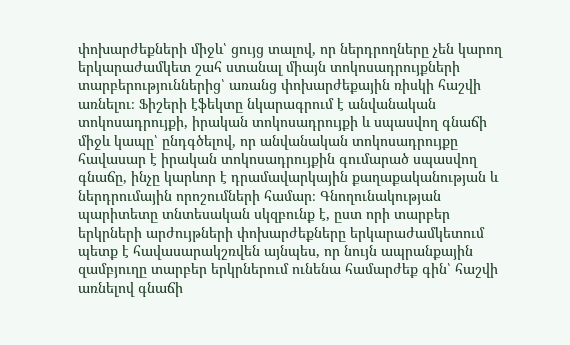փոխարժեքների միջև՝ ցույց տալով, որ ներդրողները չեն կարող երկարաժամկետ շահ ստանալ միայն տոկոսադրույքների տարբերություններից՝ առանց փոխարժեքային ռիսկի հաշվի առնելու։ Ֆիշերի էֆեկտը նկարագրում է անվանական տոկոսադրույքի, իրական տոկոսադրույքի և սպասվող գնաճի միջև կապը՝ ընդգծելով, որ անվանական տոկոսադրույքը հավասար է իրական տոկոսադրույքին գումարած սպասվող գնաճը, ինչը կարևոր է դրամավարկային քաղաքականության և ներդրումային որոշումների համար։ Գնողունակության պարիտետը տնտեսական սկզբունք է, ըստ որի տարբեր երկրների արժույթների փոխարժեքները երկարաժամկետում պետք է հավասարակշռվեն այնպես, որ նույն ապրանքային զամբյուղը տարբեր երկրներում ունենա համարժեք գին՝ հաշվի առնելով գնաճի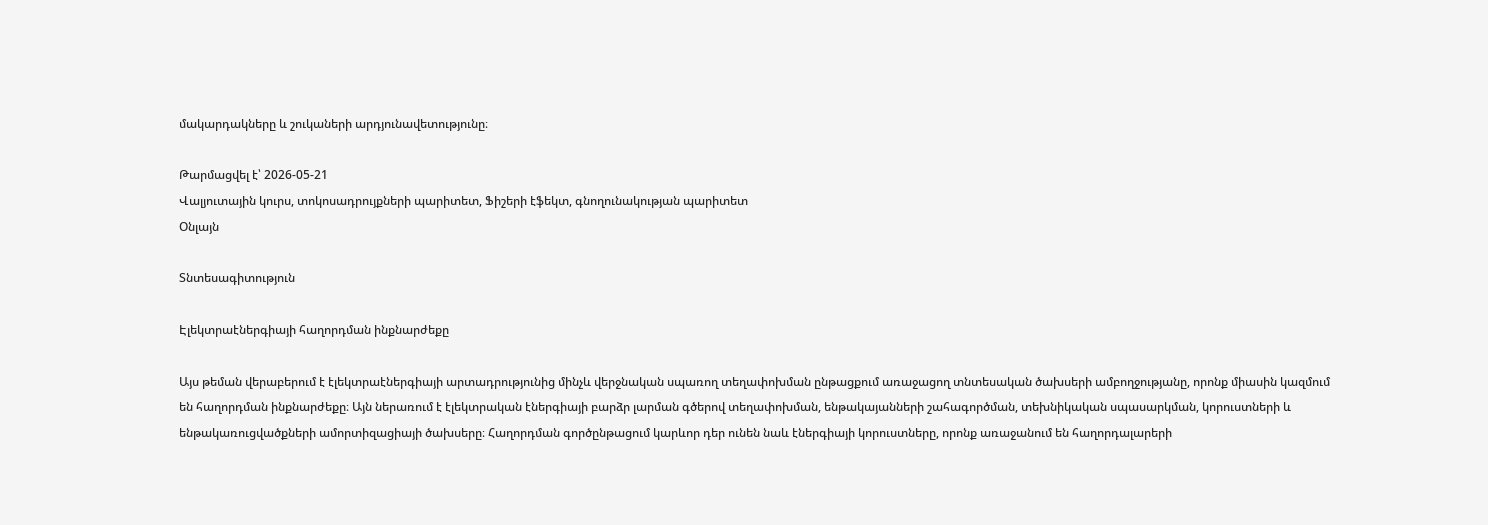մակարդակները և շուկաների արդյունավետությունը։

Թարմացվել է՝ 2026-05-21
Վալյուտային կուրս, տոկոսադրույքների պարիտետ, Ֆիշերի էֆեկտ, գնողունակության պարիտետ
Օնլայն

Տնտեսագիտություն

Էլեկտրաէներգիայի հաղորդման ինքնարժեքը

Այս թեման վերաբերում է էլեկտրաէներգիայի արտադրությունից մինչև վերջնական սպառող տեղափոխման ընթացքում առաջացող տնտեսական ծախսերի ամբողջությանը, որոնք միասին կազմում են հաղորդման ինքնարժեքը։ Այն ներառում է էլեկտրական էներգիայի բարձր լարման գծերով տեղափոխման, ենթակայանների շահագործման, տեխնիկական սպասարկման, կորուստների և ենթակառուցվածքների ամորտիզացիայի ծախսերը։ Հաղորդման գործընթացում կարևոր դեր ունեն նաև էներգիայի կորուստները, որոնք առաջանում են հաղորդալարերի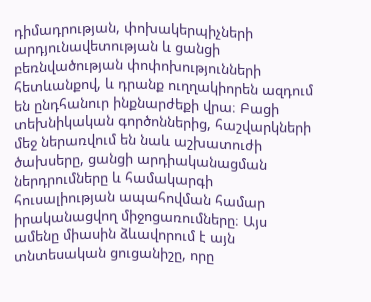դիմադրության, փոխակերպիչների արդյունավետության և ցանցի բեռնվածության փոփոխությունների հետևանքով, և դրանք ուղղակիորեն ազդում են ընդհանուր ինքնարժեքի վրա։ Բացի տեխնիկական գործոններից, հաշվարկների մեջ ներառվում են նաև աշխատուժի ծախսերը, ցանցի արդիականացման ներդրումները և համակարգի հուսալիության ապահովման համար իրականացվող միջոցառումները։ Այս ամենը միասին ձևավորում է այն տնտեսական ցուցանիշը, որը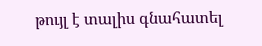թույլ է տալիս գնահատել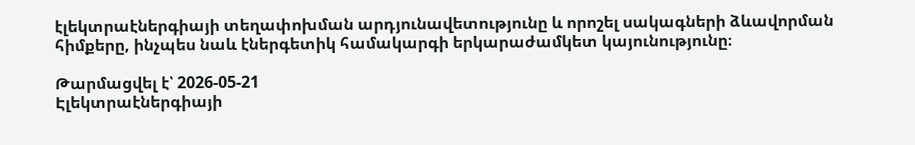էլեկտրաէներգիայի տեղափոխման արդյունավետությունը և որոշել սակագների ձևավորման հիմքերը, ինչպես նաև էներգետիկ համակարգի երկարաժամկետ կայունությունը։

Թարմացվել է՝ 2026-05-21
Էլեկտրաէներգիայի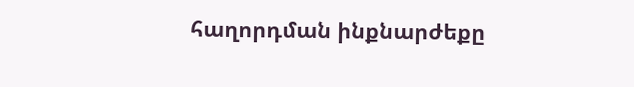հաղորդման ինքնարժեքը